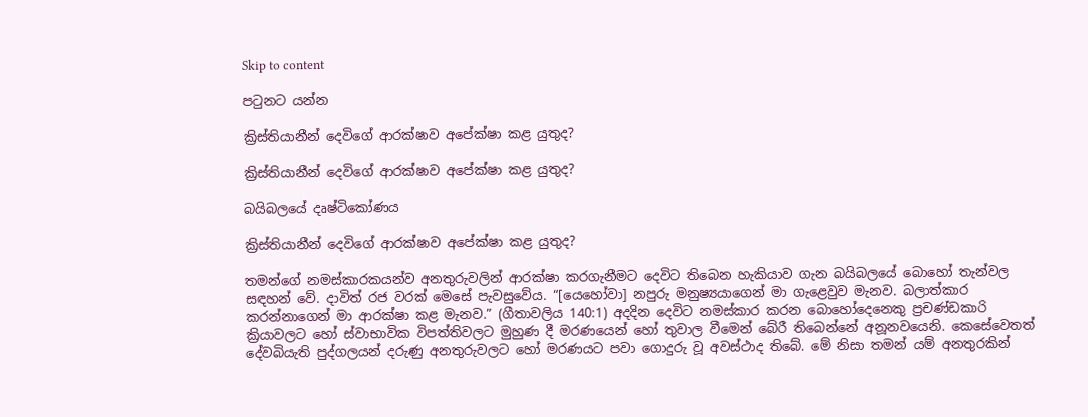Skip to content

පටුනට යන්න

ක්‍රිස්තියානීන් දෙවිගේ ආරක්ෂාව අපේක්ෂා කළ යුතුද?

ක්‍රිස්තියානීන් දෙවිගේ ආරක්ෂාව අපේක්ෂා කළ යුතුද?

බයිබලයේ දෘෂ්ටිකෝණය

ක්‍රිස්තියානීන් දෙවිගේ ආරක්ෂාව අපේක්ෂා කළ යුතුද?

තමන්ගේ නමස්කාරකයන්ව අනතුරුවලින් ආරක්ෂා කරගැනීමට දෙවිට තිබෙන හැකියාව ගැන බයිබලයේ බොහෝ තැන්වල සඳහන් වේ. දාවිත් රජ වරක් මෙසේ පැවසුවේය. “[යෙහෝවා] නපුරු මනුෂ්‍යයාගෙන් මා ගැළෙවුව මැනව. බලාත්කාර කරන්නාගෙන් මා ආරක්ෂා කළ මැනව.” (ගීතාවලිය 140:1) අදදින දෙවිට නමස්කාර කරන බොහෝදෙනෙකු ප්‍රචණ්ඩකාරි ක්‍රියාවලට හෝ ස්වාභාවික විපත්තිවලට මුහුණ දී මරණයෙන් හෝ තුවාල වීමෙන් බේරී තිබෙන්නේ අනූනවයෙනි. කෙසේවෙතත් දේවබියැති පුද්ගලයන් දරුණු අනතුරුවලට හෝ මරණයට පවා ගොදුරු වූ අවස්ථාද තිබේ. මේ නිසා තමන් යම් අනතුරකින්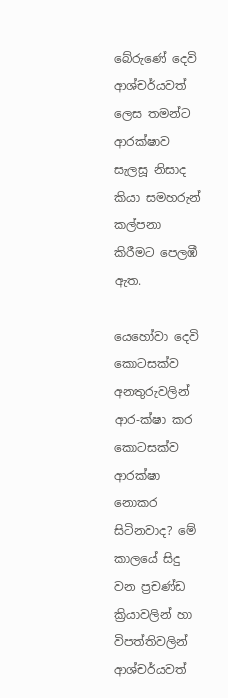බේරුණේ දෙවි ආශ්චර්යවත් ලෙස තමන්ට ආරක්ෂාව සැලසූ නිසාද කියා සමහරුන් කල්පනා කිරීමට පෙලඹී ඇත.

යෙහෝවා දෙවි කොටසක්ව අනතුරුවලින් ආර-ක්ෂා කර කොටසක්ව ආරක්ෂා නොකර සිටිනවාද? මේ කාලයේ සිදු වන ප්‍රචණ්ඩ ක්‍රියාවලින් හා විපත්තිවලින් ආශ්චර්යවත්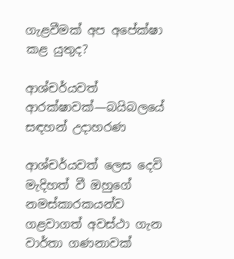ගැළවීමක් අප අපේක්ෂා කළ යුතුද?

ආශ්චර්යවත් ආරක්ෂාවක්—බයිබලයේ සඳහන් උදාහරණ

ආශ්චර්යවත් ලෙස දෙවි මැදිහත් වී ඔහුගේ නමස්කාරකයන්ව ගළවාගත් අවස්ථා ගැන වාර්තා ගණනාවක්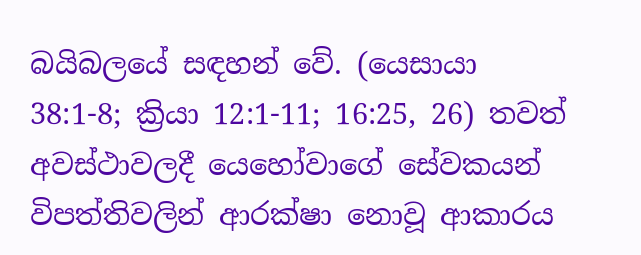බයිබලයේ සඳහන් වේ. (යෙසායා 38:1-8; ක්‍රියා 12:1-11; 16:25, 26) තවත් අවස්ථාවලදී යෙහෝවාගේ සේවකයන් විපත්තිවලින් ආරක්ෂා නොවූ ආකාරය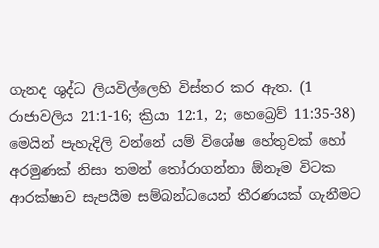ගැනද ශුද්ධ ලියවිල්ලෙහි විස්තර කර ඇත. (1 රාජාවලිය 21:1-16; ක්‍රියා 12:1, 2; හෙබ්‍රෙව් 11:35-38) මෙයින් පැහැදිලි වන්නේ යම් විශේෂ හේතුවක් හෝ අරමුණක් නිසා තමන් තෝරාගන්නා ඕනෑම විටක ආරක්ෂාව සැපයීම සම්බන්ධයෙන් තීරණයක් ගැනීමට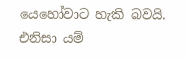යෙහෝවාට හැකි බවයි. එනිසා යම්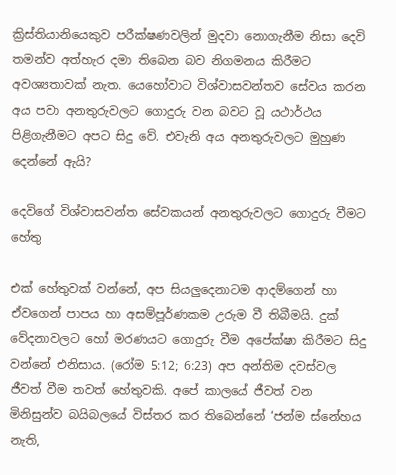ක්‍රිස්තියානියෙකුව පරීක්ෂණවලින් මුදවා නොගැනීම නිසා දෙවි තමන්ව අත්හැර දමා තිබෙන බව නිගමනය කිරීමට අවශ්‍යතාවක් නැත. යෙහෝවාට විශ්වාසවන්තව සේවය කරන අය පවා අනතුරුවලට ගොදුරු වන බවට වූ යථාර්ථය පිළිගැනීමට අපට සිදු වේ. එවැනි අය අනතුරුවලට මුහුණ දෙන්නේ ඇයි?

දෙවිගේ විශ්වාසවන්ත සේවකයන් අනතුරුවලට ගොදුරු වීමට හේතු

එක් හේතුවක් වන්නේ, අප සියලුදෙනාටම ආදම්ගෙන් හා ඒවගෙන් පාපය හා අසම්පූර්ණකම උරුම වී තිබීමයි. දුක් වේදනාවලට හෝ මරණයට ගොදුරු වීම අපේක්ෂා කිරීමට සිදු වන්නේ එනිසාය. (රෝම 5:12; 6:23) අප අන්තිම දවස්වල ජීවත් වීම තවත් හේතුවකි. අපේ කාලයේ ජීවත් වන මිනිසුන්ව බයිබලයේ විස්තර කර තිබෙන්නේ ‘ජන්ම ස්නේහය නැති,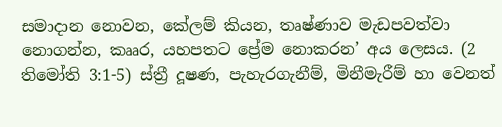සමාදාන නොවන, කේලම් කියන, තෘෂ්ණාව මැඩපවත්වා නොගන්න, කෲර, යහපතට ප්‍රේම නොකරන’ අය ලෙසය. (2 තිමෝති 3:1-5) ස්ත්‍රී දූෂණ, පැහැරගැනීම්, මිනීමැරීම් හා වෙනත්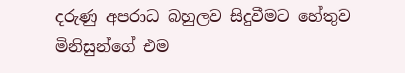දරුණු අපරාධ බහුලව සිදුවීමට හේතුව මිනිසුන්ගේ එම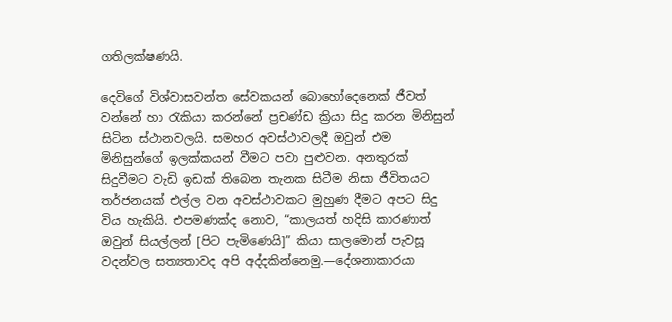ගතිලක්ෂණයි.

දෙවිගේ විශ්වාසවන්ත සේවකයන් බොහෝදෙනෙක් ජීවත් වන්නේ හා රැකියා කරන්නේ ප්‍රචණ්ඩ ක්‍රියා සිදු කරන මිනිසුන් සිටින ස්ථානවලයි. සමහර අවස්ථාවලදී ඔවුන් එම මිනිසුන්ගේ ඉලක්කයන් වීමට පවා පුළුවන. අනතුරක් සිදුවීමට වැඩි ඉඩක් තිබෙන තැනක සිටීම නිසා ජීවිතයට තර්ජනයක් එල්ල වන අවස්ථාවකට මුහුණ දීමට අපට සිදු විය හැකියි. එපමණක්ද නොව, “කාලයත් හදිසි කාරණාත් ඔවුන් සියල්ලන් [පිට පැමිණෙයි]” කියා සාලමොන් පැවසූ වදන්වල සත්‍යතාවද අපි අද්දකින්නෙමු.—දේශනාකාරයා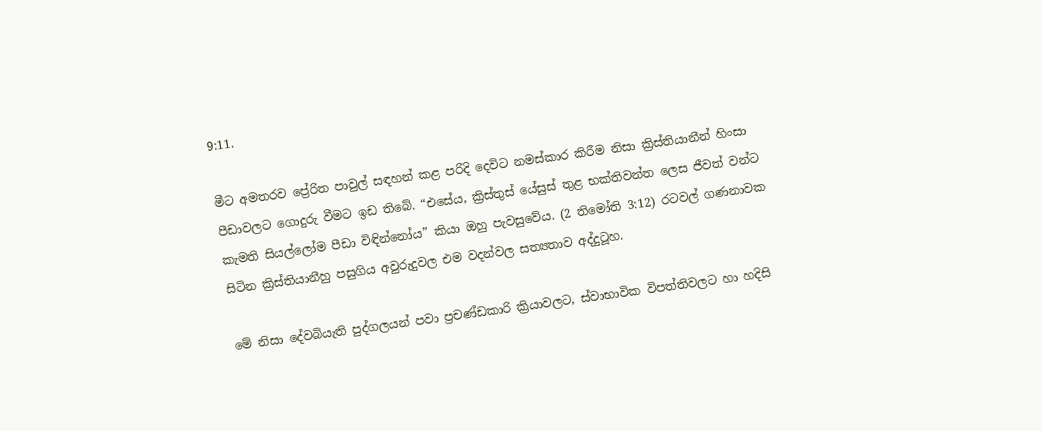9:11.

මීට අමතරව ප්‍රේරිත පාවුල් සඳහන් කළ පරිදි දෙවිට නමස්කාර කිරීම නිසා ක්‍රිස්තියානීන් හිංසා පීඩාවලට ගොදුරු වීමට ඉඩ තිබේ. “එසේය, ක්‍රිස්තුස් යේසුස් තුළ භක්තිවන්ත ලෙස ජීවත් වන්ට කැමති සියල්ලෝම පීඩා විඳින්නෝය” කියා ඔහු පැවසුවේය. (2 තිමෝති 3:12) රටවල් ගණනාවක සිටින ක්‍රිස්තියානීහු පසුගිය අවුරුදුවල එම වදන්වල සත්‍යතාව අද්දුටූහ.

මේ නිසා දේවබියැති පුද්ගලයන් පවා ප්‍රචණ්ඩකාරි ක්‍රියාවලට, ස්වාභාවික විපත්තිවලට හා හදිසි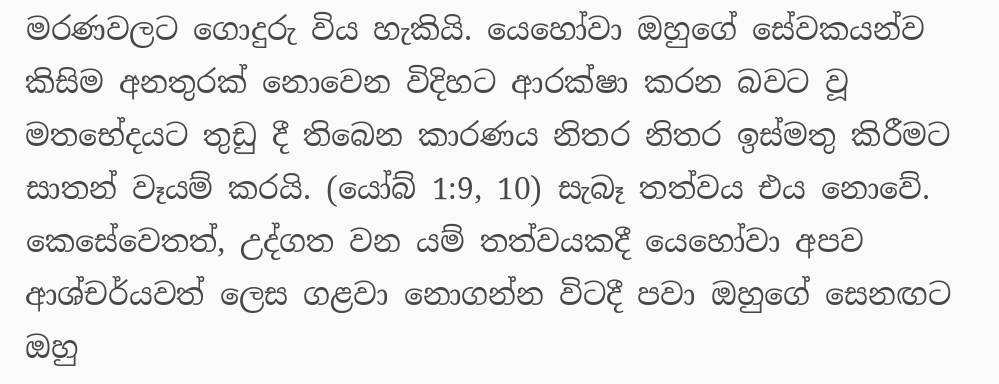මරණවලට ගොදුරු විය හැකියි. යෙහෝවා ඔහුගේ සේවකයන්ව කිසිම අනතුරක් නොවෙන විදිහට ආරක්ෂා කරන බවට වූ මතභේදයට තුඩු දී තිබෙන කාරණය නිතර නිතර ඉස්මතු කිරීමට සාතන් වෑයම් කරයි. (යෝබ් 1:9, 10) සැබෑ තත්වය එය නොවේ. කෙසේවෙතත්, උද්ගත වන යම් තත්වයකදී යෙහෝවා අපව ආශ්චර්යවත් ලෙස ගළවා නොගන්න විටදී පවා ඔහුගේ සෙනඟට ඔහු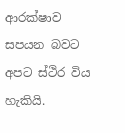ආරක්ෂාව සපයන බවට අපට ස්ථිර විය හැකියි.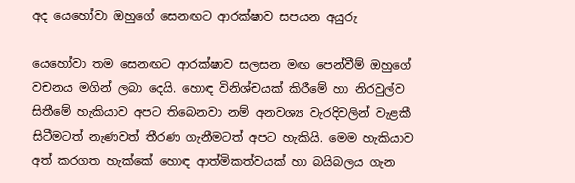අද යෙහෝවා ඔහුගේ සෙනඟට ආරක්ෂාව සපයන අයුරු

යෙහෝවා තම සෙනඟට ආරක්ෂාව සලසන මඟ පෙන්වීම් ඔහුගේ වචනය මගින් ලබා දෙයි. හොඳ විනිශ්චයක් කිරීමේ හා නිරවුල්ව සිතීමේ හැකියාව අපට තිබෙනවා නම් අනවශ්‍ය වැරදිවලින් වැළකී සිටීමටත් නැණවත් තීරණ ගැනීමටත් අපට හැකියි. මෙම හැකියාව අත් කරගත හැක්කේ හොඳ ආත්මිකත්වයක් හා බයිබලය ගැන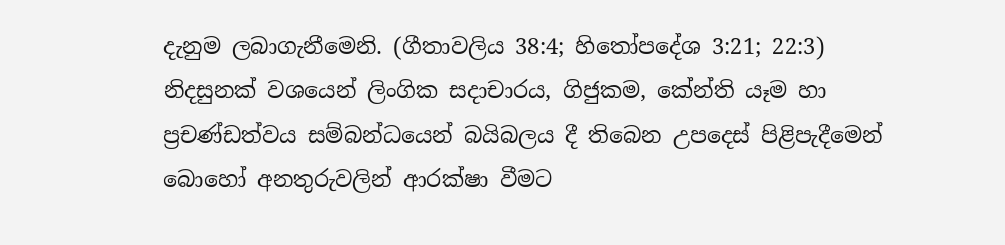දැනුම ලබාගැනීමෙනි. (ගීතාවලිය 38:4; හිතෝපදේශ 3:21; 22:3) නිදසුනක් වශයෙන් ලිංගික සදාචාරය, ගිජුකම, කේන්ති යෑම හා ප්‍රචණ්ඩත්වය සම්බන්ධයෙන් බයිබලය දී තිබෙන උපදෙස් පිළිපැදීමෙන් බොහෝ අනතුරුවලින් ආරක්ෂා වීමට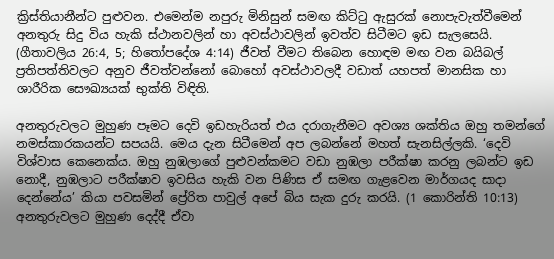ක්‍රිස්තියානීන්ට පුළුවන. එමෙන්ම නපුරු මිනිසුන් සමඟ කිට්ටු ඇසුරක් නොපැවැත්වීමෙන් අනතුරු සිදු විය හැකි ස්ථානවලින් හා අවස්ථාවලින් ඉවත්ව සිටීමට ඉඩ සැලසෙයි. (ගීතාවලිය 26:4, 5; හිතෝපදේශ 4:14) ජීවත් වීමට තිබෙන හොඳම මඟ වන බයිබල් ප්‍රතිපත්තිවලට අනුව ජීවත්වන්නෝ බොහෝ අවස්ථාවලදී වඩාත් යහපත් මානසික හා ශාරීරික සෞඛ්‍යයක් භුක්ති විඳිති.

අනතුරුවලට මුහුණ පෑමට දෙවි ඉඩහැරියත් එය දරාගැනීමට අවශ්‍ය ශක්තිය ඔහු තමන්ගේ නමස්කාරකයන්ට සපයයි. මෙය දැන සිටීමෙන් අප ලබන්නේ මහත් සැනසිල්ලකි. ‘දෙවි විශ්වාස කෙනෙක්ය. ඔහු නුඹලාගේ පුළුවන්කමට වඩා නුඹලා පරීක්ෂා කරනු ලබන්ට ඉඩ නොදී, නුඹලාට පරීක්ෂාව ඉවසිය හැකි වන පිණිස ඒ සමඟ ගැළවෙන මාර්ගයද සාදා දෙන්නේය’ කියා පවසමින් ප්‍රේරිත පාවුල් අපේ බිය සැක දුරු කරයි. (1 කොරින්ති 10:13) අනතුරුවලට මුහුණ දෙද්දී ඒවා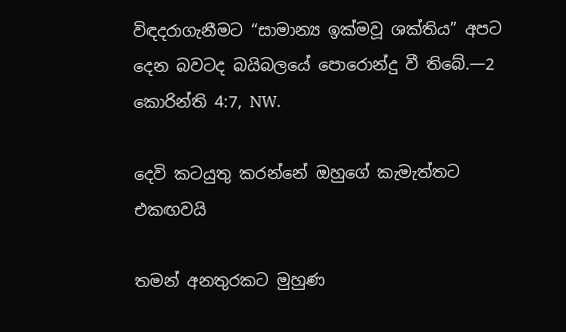විඳදරාගැනීමට “සාමාන්‍ය ඉක්මවූ ශක්තිය” අපට දෙන බවටද බයිබලයේ පොරොන්දු වී තිබේ.—2 කොරින්ති 4:7, NW.

දෙවි කටයුතු කරන්නේ ඔහුගේ කැමැත්තට එකඟවයි

තමන් අනතුරකට මුහුණ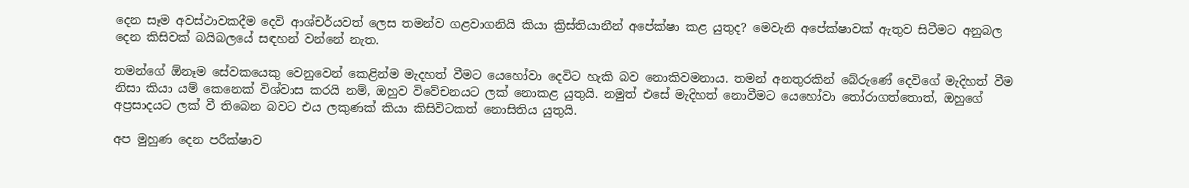දෙන සෑම අවස්ථාවකදීම දෙවි ආශ්චර්යවත් ලෙස තමන්ව ගළවාගනියි කියා ක්‍රිස්තියානීන් අපේක්ෂා කළ යුතුද? මෙවැනි අපේක්ෂාවක් ඇතුව සිටීමට අනුබල දෙන කිසිවක් බයිබලයේ සඳහන් වන්නේ නැත.

තමන්ගේ ඕනෑම සේවකයෙකු වෙනුවෙන් කෙළින්ම මැදහත් වීමට යෙහෝවා දෙවිට හැකි බව නොකිවමනාය. තමන් අනතුරකින් බේරුණේ දෙවිගේ මැදිහත් වීම නිසා කියා යම් කෙනෙක් විශ්වාස කරයි නම්, ඔහුව විවේචනයට ලක් නොකළ යුතුයි. නමුත් එසේ මැදිහත් නොවීමට යෙහෝවා තෝරාගත්තොත්, ඔහුගේ අප්‍රසාදයට ලක් වී තිබෙන බවට එය ලකුණක් කියා කිසිවිටකත් නොසිතිය යුතුයි.

අප මුහුණ දෙන පරීක්ෂාව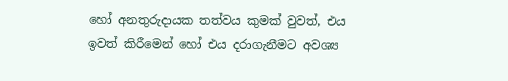හෝ අනතුරුදායක තත්වය කුමක් වුවත්, එය ඉවත් කිරීමෙන් හෝ එය දරාගැනීමට අවශ්‍ය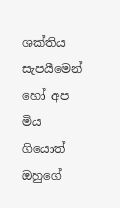ශක්තිය සැපයීමෙන් හෝ අප මිය ගියොත් ඔහුගේ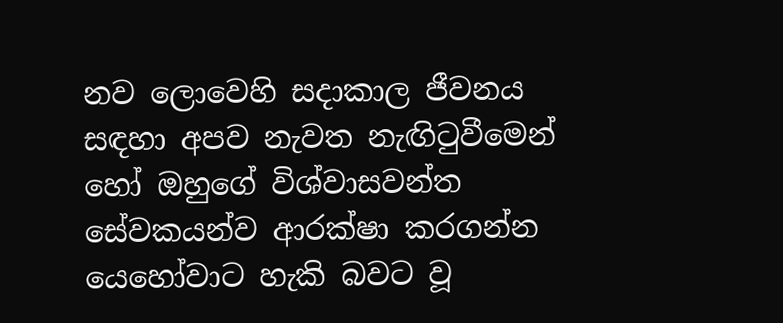නව ලොවෙහි සදාකාල ජීවනය සඳහා අපව නැවත නැඟිටුවීමෙන් හෝ ඔහුගේ විශ්වාසවන්ත සේවකයන්ව ආරක්ෂා කරගන්න යෙහෝවාට හැකි බවට වූ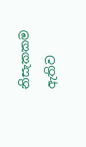නිසැකකම ඇතිව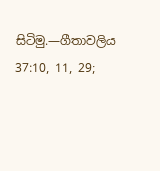සිටිමු.—ගීතාවලිය 37:10, 11, 29;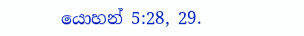යොහන් 5:28, 29.